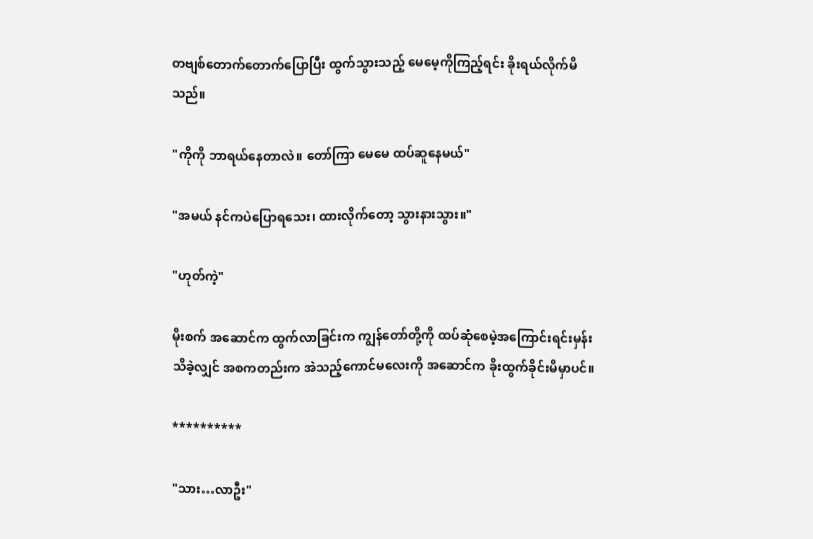တဗျစ်တောက်တောက်ပြောပြီး ထွက်သွားသည့် မေမေ့ကိုကြည့်ရင်း ခိုးရယ်လိုက်မိသည်။

"ကိုကို ဘာရယ်နေတာလဲ။ တော်ကြာ မေမေ ထပ်ဆူနေမယ်"

"အမယ် နင်ကပဲပြောရသေး၊ ထားလိုက်တော့ သွားနားသွား။"

"ဟုတ်ကဲ့"

မိုးစက် အဆောင်က ထွက်လာခြင်းက ကျွန်တော်တို့ကို ထပ်ဆုံစေမဲ့အကြောင်းရင်းမှန်းသိခဲ့လျှင် အစကတည်းက အဲသည့်ကောင်မလေးကို အဆောင်က ခိုးထွက်ခိုင်းမိမှာပင်။

**********

"သား…လာဦး"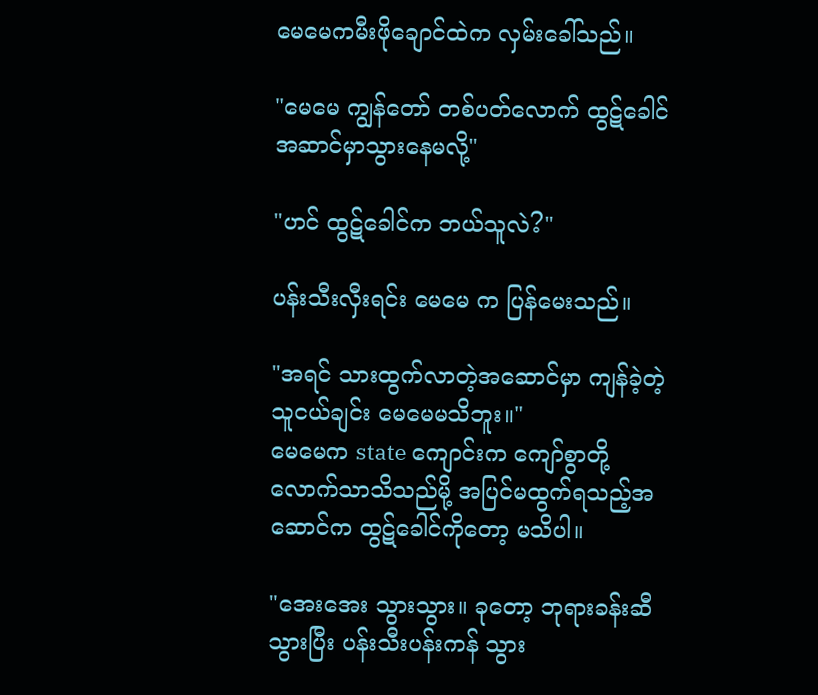မေမေကမီးဖိုချောင်ထဲက လှမ်းခေါ်သည်။

"မေမေ ကျွန်တော် တစ်ပတ်လောက် ထွဋ်ခေါင် အဆာင်မှာသွားနေမလို့"

"ဟင် ထွဋ်ခေါင်က ဘယ်သူလဲ?"

ပန်းသီးလှီးရင်း မေမေ က ပြန်မေးသည်။

"အရင် သားထွက်လာတဲ့အဆောင်မှာ ကျန်ခဲ့တဲ့သူငယ်ချင်း မေမေမသိဘူး။"
မေမေက state ကျောင်းက ကျော်စွာတို့လောက်သာသိသည်မို့ အပြင်မထွက်ရသည့်အဆောင်က ထွဋ်ခေါင်ကိုတော့ မသိပါ။

"အေးအေး သွားသွား။ ခုတော့ ဘုရားခန်းဆီသွားပြီး ပန်းသီးပန်းကန် သွား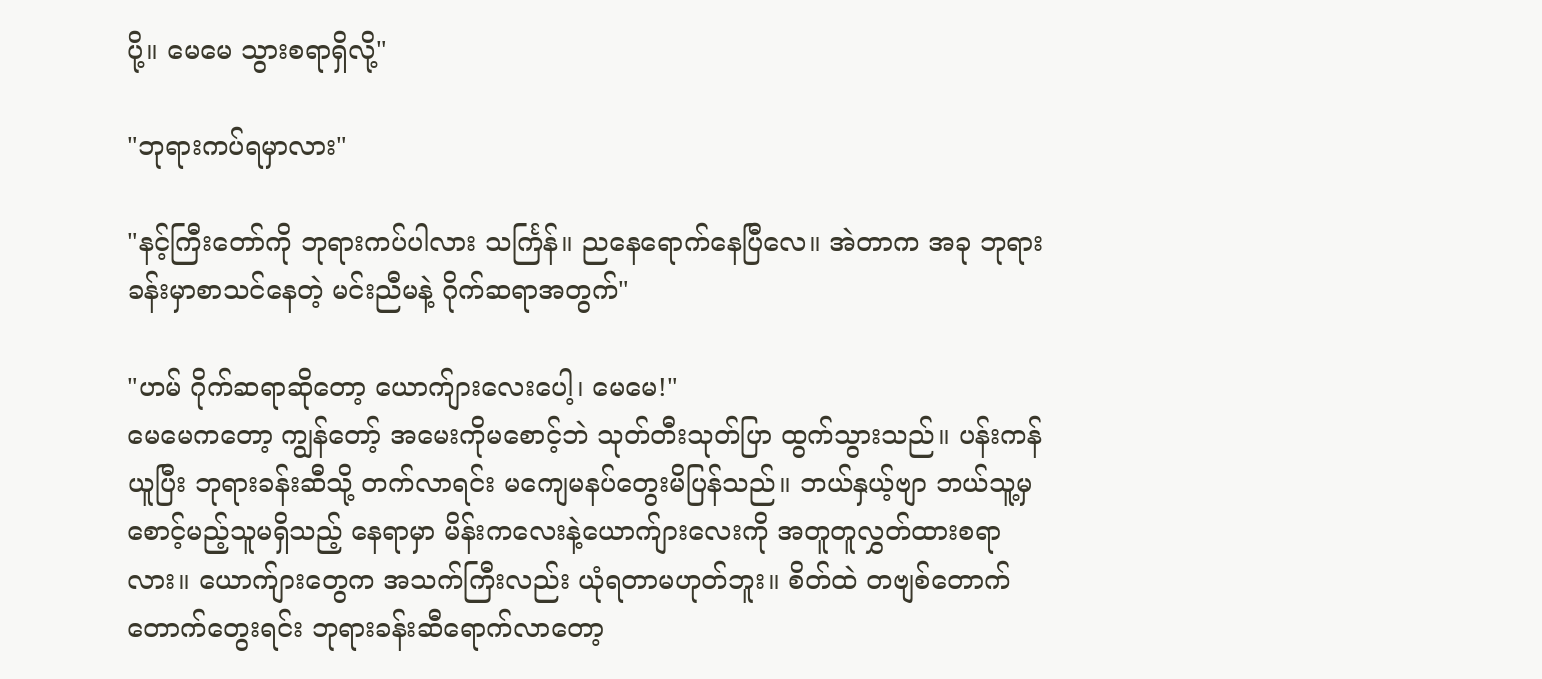ပို့။ မေမေ သွားစရာရှိလို့"

"ဘုရားကပ်ရမှာလား"

"နင့်ကြီးတော်ကို ဘုရားကပ်ပါလား သင်္ကြန်။ ညနေရောက်နေပြီလေ။ အဲတာက အခု ဘုရားခန်းမှာစာသင်နေတဲ့ မင်းညီမနဲ့ ဂိုက်ဆရာအတွက်"

"ဟမ် ဂိုက်ဆရာဆိုတော့ ယောက်ျားလေးပေါ့၊ မေမေ!"
မေမေကတော့ ကျွန်တော့် အမေးကိုမစောင့်ဘဲ သုတ်တီးသုတ်ပြာ ထွက်သွားသည်။ ပန်းကန်ယူပြီး ဘုရားခန်းဆီသို့ တက်လာရင်း မကျေမနပ်တွေးမိပြန်သည်။ ဘယ်နှယ့်ဗျာ ဘယ်သူ့မှ စောင့်မည့်သူမရှိသည့် နေရာမှာ မိန်းကလေးနဲ့ယောက်ျားလေးကို အတူတူလွှတ်ထားစရာလား။ ယောက်ျားတွေက အသက်ကြီးလည်း ယုံရတာမဟုတ်ဘူး။ စိတ်ထဲ တဗျစ်တောက်တောက်တွေးရင်း ဘုရားခန်းဆီရောက်လာတော့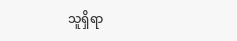သူရှိရာ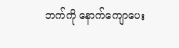ဘက်ကို နောက်ကျောပေး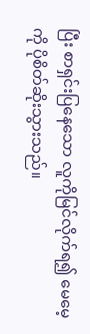ပြီး စာရှင်းပြနေသော လူကိုမြင်လိုက်ရ၍ မေမေ့ကို ပိုစိတ်ဆိုးသွားသည်။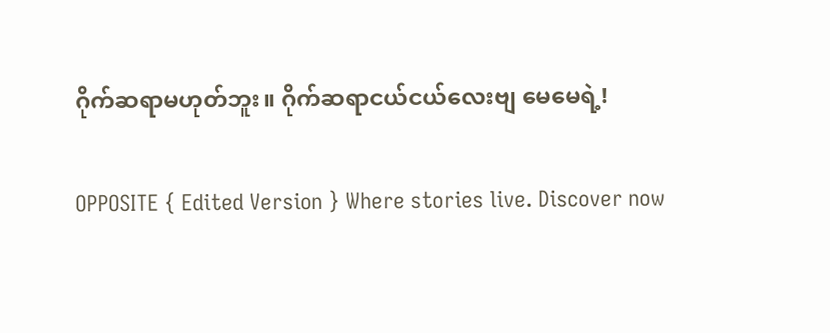ဂိုက်ဆရာမဟုတ်ဘူး။ ဂိုက်ဆရာငယ်ငယ်လေးဗျ မေမေရဲ့!

OPPOSITE { Edited Version } Where stories live. Discover now